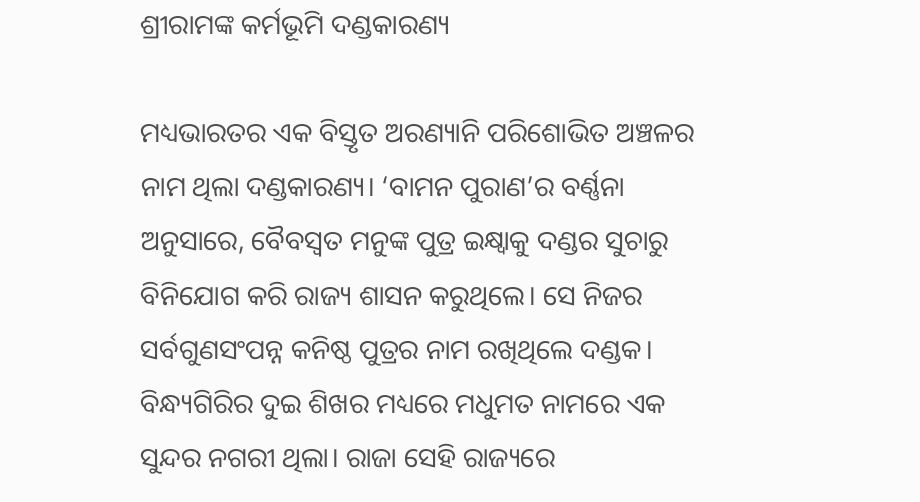ଶ୍ରୀରାମଙ୍କ କର୍ମଭୂମି ଦଣ୍ଡକାରଣ୍ୟ

ମଧ୍ୟଭାରତର ଏକ ବିସ୍ତୃତ ଅରଣ୍ୟାନି ପରିଶୋଭିତ ଅଞ୍ଚଳର ନାମ ଥିଲା ଦଣ୍ଡକାରଣ୍ୟ। ‘ବାମନ ପୁରାଣ’ର ବର୍ଣ୍ଣନା ଅନୁସାରେ, ବୈବସ୍ୱତ ମନୁଙ୍କ ପୁତ୍ର ଇକ୍ଷ୍ୱାକୁ ଦଣ୍ଡର ସୁଚାରୁ ବିନିଯୋଗ କରି ରାଜ୍ୟ ଶାସନ କରୁଥିଲେ। ସେ ନିଜର ସର୍ବଗୁଣସଂପନ୍ନ କନିଷ୍ଠ ପୁତ୍ରର ନାମ ରଖିଥିଲେ ଦଣ୍ଡକ। ବିନ୍ଧ୍ୟଗିରିର ଦୁଇ ଶିଖର ମଧ୍ୟରେ ମଧୁମତ ନାମରେ ଏକ ସୁନ୍ଦର ନଗରୀ ଥିଲା। ରାଜା ସେହି ରାଜ୍ୟରେ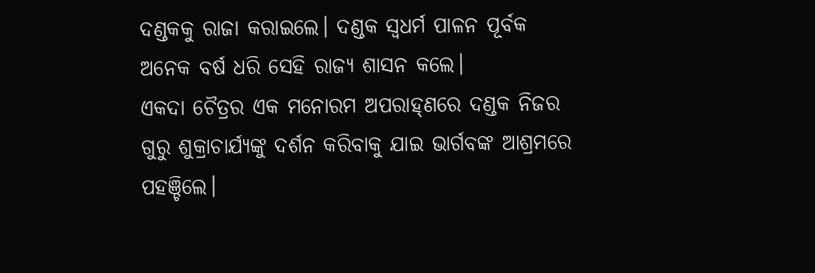ଦଣ୍ଡକକୁ ରାଜା କରାଇଲେ। ଦଣ୍ଡକ ସ୍ୱଧର୍ମ ପାଳନ ପୂର୍ବକ ଅନେକ ବର୍ଷ ଧରି ସେହି ରାଜ୍ୟ ଶାସନ କଲେ।
ଏକଦା ଚୈତ୍ରର ଏକ ମନୋରମ ଅପରାହ୍‌ଣରେ ଦଣ୍ଡକ ନିଜର ଗୁରୁ ଶୁକ୍ରାଚାର୍ଯ୍ୟଙ୍କୁ ଦର୍ଶନ କରିବାକୁ ଯାଇ ଭାର୍ଗବଙ୍କ ଆଶ୍ରମରେ ପହଞ୍ଚିଲେ।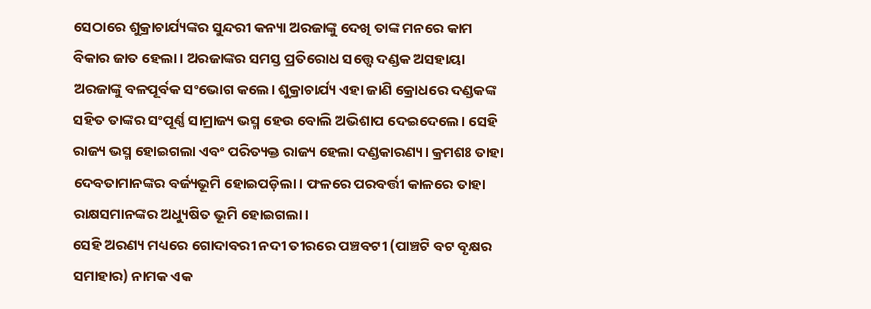ସେଠାରେ ଶୁକ୍ରାଚାର୍ଯ୍ୟଙ୍କର ସୁନ୍ଦରୀ କନ୍ୟା ଅରଜାଙ୍କୁ ଦେଖି ତାଙ୍କ ମନରେ କାମ ବିକାର ଜାତ ହେଲା। ଅରଜାଙ୍କର ସମସ୍ତ ପ୍ରତିରୋଧ ସତ୍ତ୍ୱେ ଦଣ୍ଡକ ଅସହାୟା ଅରଜାଙ୍କୁ ବଳପୂର୍ବକ ସଂଭୋଗ କଲେ। ଶୁକ୍ରାଚାର୍ଯ୍ୟ ଏହା ଜାଣି କ୍ରୋଧରେ ଦଣ୍ଡକଙ୍କ ସହିତ ତାଙ୍କର ସଂପୂର୍ଣ୍ଣ ସାମ୍ରାଜ୍ୟ ଭସ୍ମ ହେଉ ବୋଲି ଅଭିଶାପ ଦେଇଦେଲେ। ସେହି ରାଜ୍ୟ ଭସ୍ମ ହୋଇଗଲା ଏବଂ ପରିତ୍ୟକ୍ତ ରାଜ୍ୟ ହେଲା ଦଣ୍ଡକାରଣ୍ୟ। କ୍ରମଶଃ ତାହା ଦେବତାମାନଙ୍କର ବର୍ଜ୍ୟଭୂମି ହୋଇପଡ଼ିଲା। ଫଳରେ ପରବର୍ତ୍ତୀ କାଳରେ ତାହା ରାକ୍ଷସମାନଙ୍କର ଅଧ୍ୟୁଷିତ ଭୂମି ହୋଇଗଲା।
ସେହି ଅରଣ୍ୟ ମଧ୍ୟରେ ଗୋଦାବରୀ ନଦୀ ତୀରରେ ପଞ୍ଚବଟୀ (ପାଞ୍ଚଟି ବଟ ବୃକ୍ଷର ସମାହାର) ନାମକ ଏକ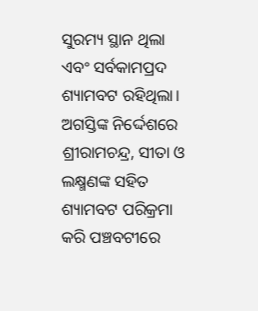ସୁରମ୍ୟ ସ୍ଥାନ ଥିଲା ଏବଂ ସର୍ବକାମପ୍ରଦ ଶ୍ୟାମବଟ ରହିଥିଲା। ଅଗସ୍ତିଙ୍କ ନିର୍ଦ୍ଦେଶରେ ଶ୍ରୀରାମଚନ୍ଦ୍ର, ସୀତା ଓ ଲକ୍ଷ୍ମଣଙ୍କ ସହିତ ଶ୍ୟାମବଟ ପରିକ୍ରମା କରି ପଞ୍ଚବଟୀରେ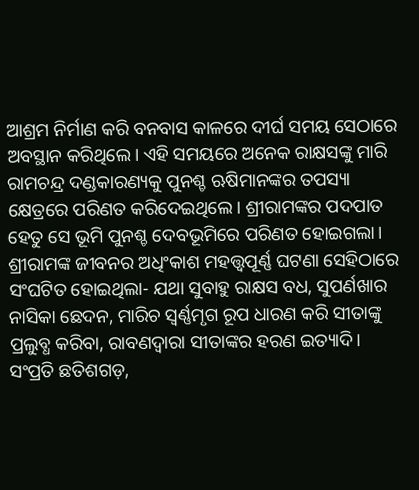ଆଶ୍ରମ ନିର୍ମାଣ କରି ବନବାସ କାଳରେ ଦୀର୍ଘ ସମୟ ସେଠାରେ ଅବସ୍ଥାନ କରିଥିଲେ। ଏହି ସମୟରେ ଅନେକ ରାକ୍ଷସଙ୍କୁ ମାରି ରାମଚନ୍ଦ୍ର ଦଣ୍ଡକାରଣ୍ୟକୁ ପୁନଶ୍ଚ ଋଷିମାନଙ୍କର ତପସ୍ୟା କ୍ଷେତ୍ରରେ ପରିଣତ କରିଦେଇଥିଲେ। ଶ୍ରୀରାମଙ୍କର ପଦପାତ ହେତୁ ସେ ଭୂମି ପୁନଶ୍ଚ ଦେବଭୂମିରେ ପରିଣତ ହୋଇଗଲା।
ଶ୍ରୀରାମଙ୍କ ଜୀବନର ଅଧିଂକାଶ ମହତ୍ତ୍ୱପୂର୍ଣ୍ଣ ଘଟଣା ସେହିଠାରେ ସଂଘଟିତ ହୋଇଥିଲା- ଯଥା ସୁବାହୁ ରାକ୍ଷସ ବଧ, ସୁପର୍ଣଖାର ନାସିକା ଛେଦନ, ମାରିଚ ସ୍ୱର୍ଣ୍ଣମୃଗ ରୂପ ଧାରଣ କରି ସୀତାଙ୍କୁ ପ୍ରଲୁବ୍ଧ କରିବା, ରାବଣଦ୍ୱାରା ସୀତାଙ୍କର ହରଣ ଇତ୍ୟାଦି।
ସଂପ୍ରତି ଛତିଶଗଡ଼,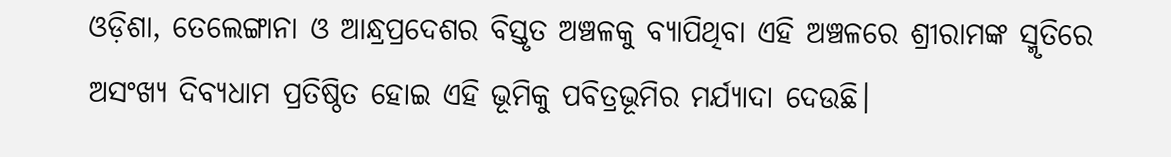ଓଡ଼ିଶା, ତେଲେଙ୍ଗାନା ଓ ଆନ୍ଧ୍ରପ୍ରଦେଶର ବିସ୍ତୃତ ଅଞ୍ଚଳକୁ ବ୍ୟାପିଥିବା ଏହି ଅଞ୍ଚଳରେ ଶ୍ରୀରାମଙ୍କ ସ୍ମୃତିରେ ଅସଂଖ୍ୟ ଦିବ୍ୟଧାମ ପ୍ରତିଷ୍ଠିତ ହୋଇ ଏହି ଭୂମିକୁ ପବିତ୍ରଭୂମିର ମର୍ଯ୍ୟାଦା ଦେଉଛି।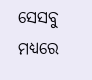ସେସବୁ ମଧ୍ୟରେ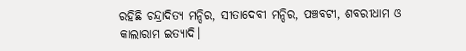ରହିଛି ଚନ୍ଦ୍ରାଦିତ୍ୟ ମନ୍ଦିର, ସୀତାଦେବୀ ମନ୍ଦିର, ପଞ୍ଚବଟୀ, ଶବରୀଧାମ ଓ କାଲାରାମ ଇତ୍ୟାଦି।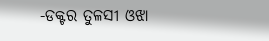-ଡକ୍ଟର ତୁଳସୀ ଓଝା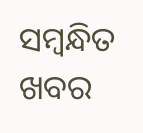ସମ୍ବନ୍ଧିତ ଖବର